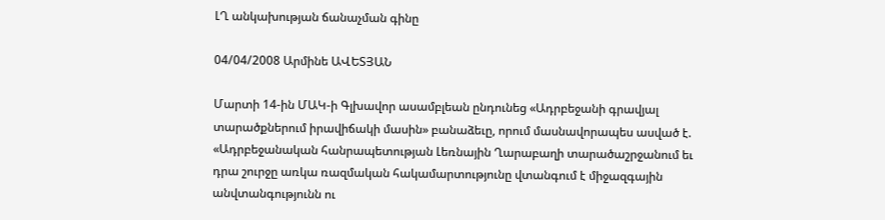ԼՂ անկախության ճանաչման գինը

04/04/2008 Արմինե ԱՎԵՏՅԱՆ

Մարտի 14-ին ՄԱԿ-ի Գլխավոր ասամբլեան ընդունեց «Ադրբեջանի գրավյալ տարածքներում իրավիճակի մասին» բանաձեւը, որում մասնավորապես ասված է. «Ադրբեջանական հանրապետության Լեռնային Ղարաբաղի տարածաշրջանում եւ դրա շուրջը առկա ռազմական հակամարտությունը վտանգում է միջազգային անվտանգությունն ու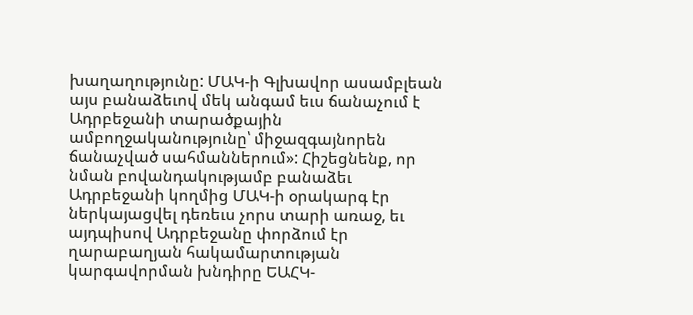խաղաղությունը: ՄԱԿ-ի Գլխավոր ասամբլեան այս բանաձեւով մեկ անգամ եւս ճանաչում է Ադրբեջանի տարածքային ամբողջականությունը՝ միջազգայնորեն ճանաչված սահմաններում»: Հիշեցնենք, որ նման բովանդակությամբ բանաձեւ Ադրբեջանի կողմից ՄԱԿ-ի օրակարգ էր ներկայացվել դեռեւս չորս տարի առաջ, եւ այդպիսով Ադրբեջանը փորձում էր ղարաբաղյան հակամարտության կարգավորման խնդիրը ԵԱՀԿ-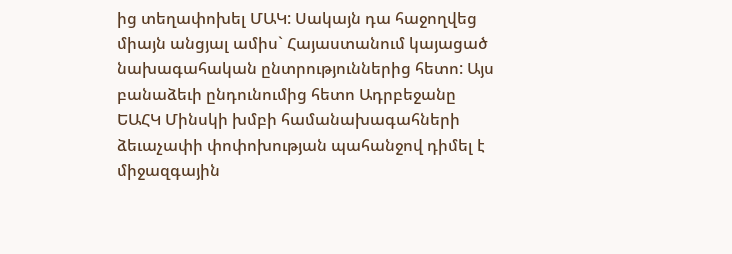ից տեղափոխել ՄԱԿ: Սակայն դա հաջողվեց միայն անցյալ ամիս` Հայաստանում կայացած նախագահական ընտրություններից հետո: Այս բանաձեւի ընդունումից հետո Ադրբեջանը ԵԱՀԿ Մինսկի խմբի համանախագահների ձեւաչափի փոփոխության պահանջով դիմել է միջազգային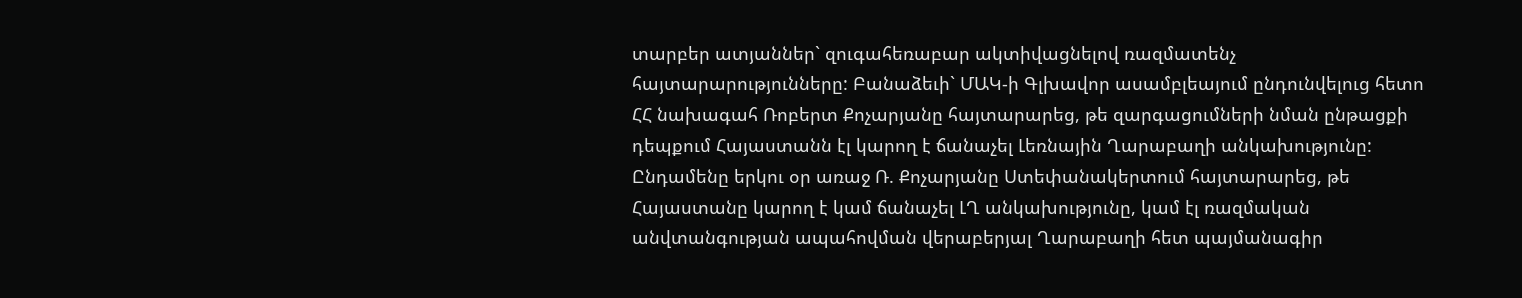տարբեր ատյաններ` զուգահեռաբար ակտիվացնելով ռազմատենչ հայտարարությունները: Բանաձեւի` ՄԱԿ-ի Գլխավոր ասամբլեայում ընդունվելուց հետո ՀՀ նախագահ Ռոբերտ Քոչարյանը հայտարարեց, թե զարգացումների նման ընթացքի դեպքում Հայաստանն էլ կարող է ճանաչել Լեռնային Ղարաբաղի անկախությունը: Ընդամենը երկու օր առաջ Ռ. Քոչարյանը Ստեփանակերտում հայտարարեց, թե Հայաստանը կարող է կամ ճանաչել ԼՂ անկախությունը, կամ էլ ռազմական անվտանգության ապահովման վերաբերյալ Ղարաբաղի հետ պայմանագիր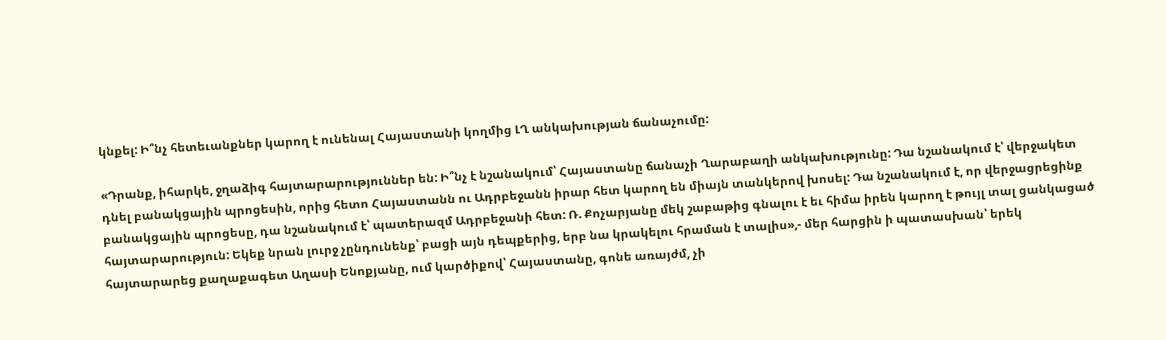կնքել: Ի՞նչ հետեւանքներ կարող է ունենալ Հայաստանի կողմից ԼՂ անկախության ճանաչումը:

«Դրանք, իհարկե, ջղաձիգ հայտարարություններ են: Ի՞նչ է նշանակում՝ Հայաստանը ճանաչի Ղարաբաղի անկախությունը: Դա նշանակում է՝ վերջակետ դնել բանակցային պրոցեսին, որից հետո Հայաստանն ու Ադրբեջանն իրար հետ կարող են միայն տանկերով խոսել: Դա նշանակում է, որ վերջացրեցինք բանակցային պրոցեսը, դա նշանակում է՝ պատերազմ Ադրբեջանի հետ: Ռ. Քոչարյանը մեկ շաբաթից գնալու է եւ հիմա իրեն կարող է թույլ տալ ցանկացած հայտարարություն: Եկեք նրան լուրջ չընդունենք՝ բացի այն դեպքերից, երբ նա կրակելու հրաման է տալիս»,- մեր հարցին ի պատասխան՝ երեկ հայտարարեց քաղաքագետ Աղասի Ենոքյանը, ում կարծիքով՝ Հայաստանը, գոնե առայժմ, չի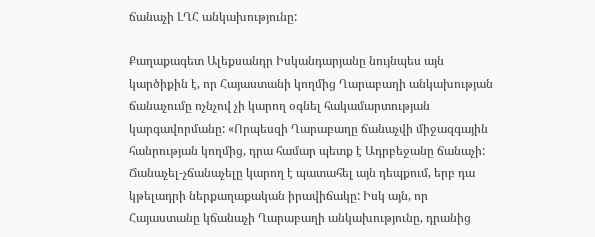ճանաչի ԼՂՀ անկախությունը:

Քաղաքագետ Ալեքսանդր Իսկանդարյանը նույնպես այն կարծիքին է, որ Հայաստանի կողմից Ղարաբաղի անկախության ճանաչումը ոչնչով չի կարող օգնել հակամարտության կարգավորմանը: «Որպեսզի Ղարաբաղը ճանաչվի միջազգային հանրության կողմից, դրա համար պետք է Ադրբեջանը ճանաչի: Ճանաչել-չճանաչելը կարող է պատահել այն դեպքում, երբ դա կթելադրի ներքաղաքական իրավիճակը: Իսկ այն, որ Հայաստանը կճանաչի Ղարաբաղի անկախությունը, դրանից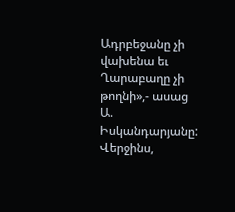Ադրբեջանը չի վախենա եւ Ղարաբաղը չի թողնի»,- ասաց Ա. Իսկանդարյանը: Վերջինս,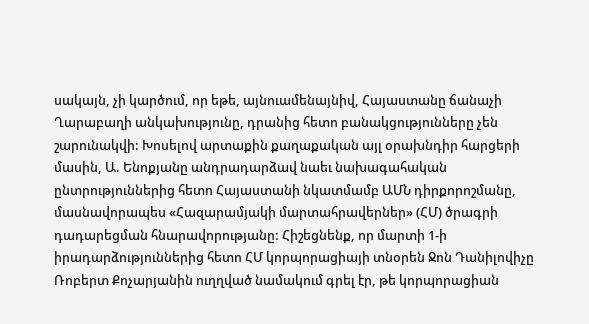սակայն, չի կարծում, որ եթե, այնուամենայնիվ, Հայաստանը ճանաչի Ղարաբաղի անկախությունը, դրանից հետո բանակցությունները չեն շարունակվի: Խոսելով արտաքին քաղաքական այլ օրախնդիր հարցերի մասին, Ա. Ենոքյանը անդրադարձավ նաեւ նախագահական ընտրություններից հետո Հայաստանի նկատմամբ ԱՄՆ դիրքորոշմանը, մասնավորապես «Հազարամյակի մարտահրավերներ» (ՀՄ) ծրագրի դադարեցման հնարավորությանը: Հիշեցնենք, որ մարտի 1-ի իրադարձություններից հետո ՀՄ կորպորացիայի տնօրեն Ջոն Դանիլովիչը Ռոբերտ Քոչարյանին ուղղված նամակում գրել էր, թե կորպորացիան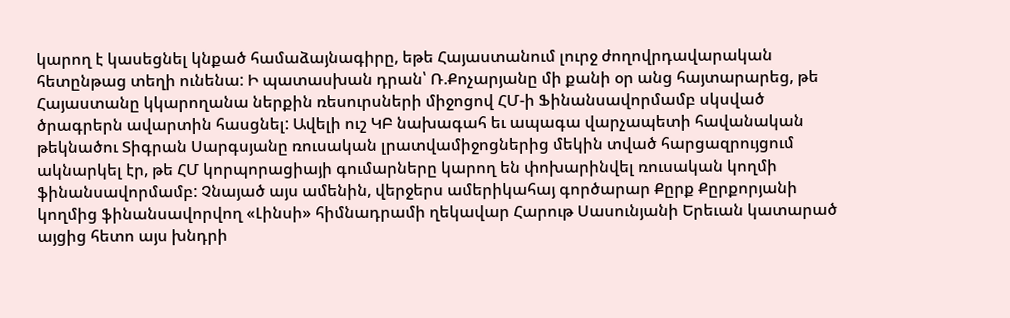կարող է կասեցնել կնքած համաձայնագիրը, եթե Հայաստանում լուրջ ժողովրդավարական հետընթաց տեղի ունենա: Ի պատասխան դրան՝ Ռ.Քոչարյանը մի քանի օր անց հայտարարեց, թե Հայաստանը կկարողանա ներքին ռեսուրսների միջոցով ՀՄ-ի Ֆինանսավորմամբ սկսված ծրագրերն ավարտին հասցնել: Ավելի ուշ ԿԲ նախագահ եւ ապագա վարչապետի հավանական թեկնածու Տիգրան Սարգսյանը ռուսական լրատվամիջոցներից մեկին տված հարցազրույցում ակնարկել էր, թե ՀՄ կորպորացիայի գումարները կարող են փոխարինվել ռուսական կողմի ֆինանսավորմամբ: Չնայած այս ամենին, վերջերս ամերիկահայ գործարար Քըրք Քըրքորյանի կողմից ֆինանսավորվող «Լինսի» հիմնադրամի ղեկավար Հարութ Սասունյանի Երեւան կատարած այցից հետո այս խնդրի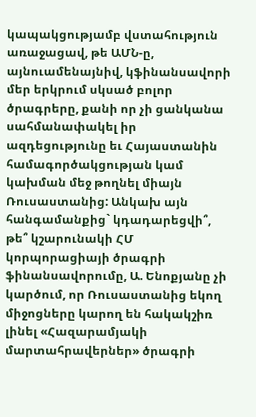կապակցությամբ վստահություն առաջացավ, թե ԱՄՆ-ը, այնուամենայնիվ, կֆինանսավորի մեր երկրում սկսած բոլոր ծրագրերը, քանի որ չի ցանկանա սահմանափակել իր ազդեցությունը եւ Հայաստանին համագործակցության կամ կախման մեջ թողնել միայն Ռուսաստանից: Անկախ այն հանգամանքից` կդադարեցվի՞, թե՞ կշարունակի ՀՄ կորպորացիայի ծրագրի ֆինանսավորումը, Ա. Ենոքյանը չի կարծում, որ Ռուսաստանից եկող միջոցները կարող են հակակշիռ լինել «Հազարամյակի մարտահրավերներ» ծրագրի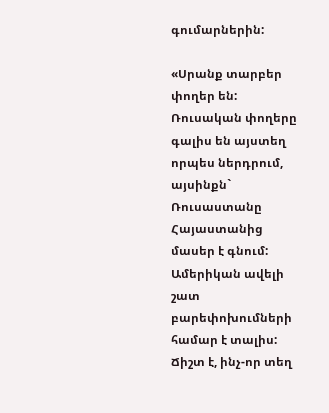գումարներին:

«Սրանք տարբեր փողեր են: Ռուսական փողերը գալիս են այստեղ որպես ներդրում, այսինքն` Ռուսաստանը Հայաստանից մասեր է գնում: Ամերիկան ավելի շատ բարեփոխումների համար է տալիս: Ճիշտ է, ինչ-որ տեղ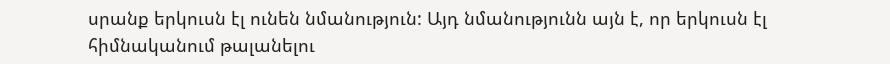սրանք երկուսն էլ ունեն նմանություն: Այդ նմանությունն այն է, որ երկուսն էլ հիմնականում թալանելու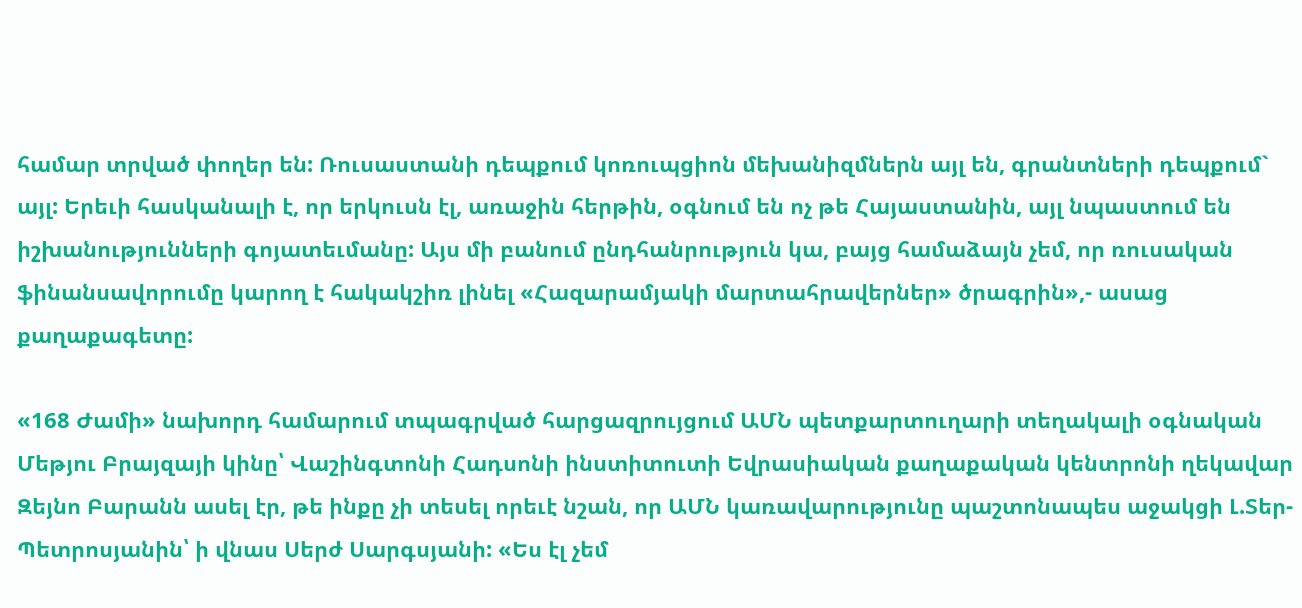համար տրված փողեր են: Ռուսաստանի դեպքում կոռուպցիոն մեխանիզմներն այլ են, գրանտների դեպքում` այլ: Երեւի հասկանալի է, որ երկուսն էլ, առաջին հերթին, օգնում են ոչ թե Հայաստանին, այլ նպաստում են իշխանությունների գոյատեւմանը: Այս մի բանում ընդհանրություն կա, բայց համաձայն չեմ, որ ռուսական ֆինանսավորումը կարող է հակակշիռ լինել «Հազարամյակի մարտահրավերներ» ծրագրին»,- ասաց քաղաքագետը:

«168 Ժամի» նախորդ համարում տպագրված հարցազրույցում ԱՄՆ պետքարտուղարի տեղակալի օգնական Մեթյու Բրայզայի կինը՝ Վաշինգտոնի Հադսոնի ինստիտուտի Եվրասիական քաղաքական կենտրոնի ղեկավար Զեյնո Բարանն ասել էր, թե ինքը չի տեսել որեւէ նշան, որ ԱՄՆ կառավարությունը պաշտոնապես աջակցի Լ.Տեր-Պետրոսյանին՝ ի վնաս Սերժ Սարգսյանի: «Ես էլ չեմ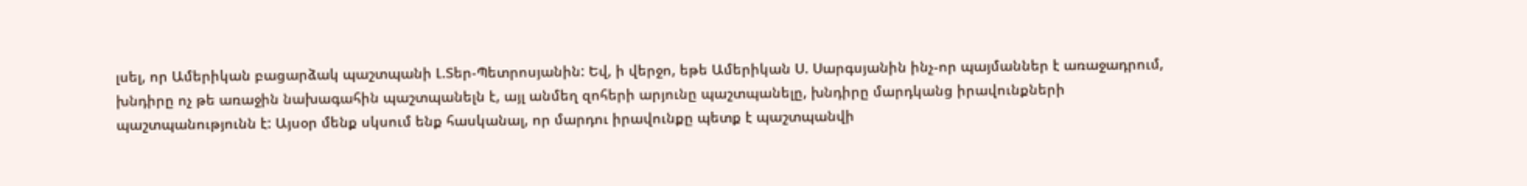լսել, որ Ամերիկան բացարձակ պաշտպանի Լ.Տեր-Պետրոսյանին: Եվ, ի վերջո, եթե Ամերիկան Ս. Սարգսյանին ինչ-որ պայմաններ է առաջադրում, խնդիրը ոչ թե առաջին նախագահին պաշտպանելն է, այլ անմեղ զոհերի արյունը պաշտպանելը, խնդիրը մարդկանց իրավունքների պաշտպանությունն է: Այսօր մենք սկսում ենք հասկանալ, որ մարդու իրավունքը պետք է պաշտպանվի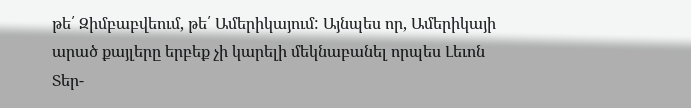թե՛ Զիմբաբվեում, թե՛ Ամերիկայում: Այնպես որ, Ամերիկայի արած քայլերը երբեք չի կարելի մեկնաբանել որպես Լեւոն Տեր-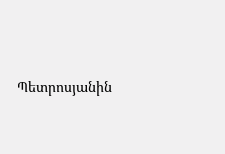Պետրոսյանին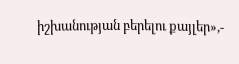իշխանության բերելու քայլեր»,-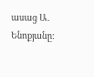ասաց Ա. Ենոքյանը: